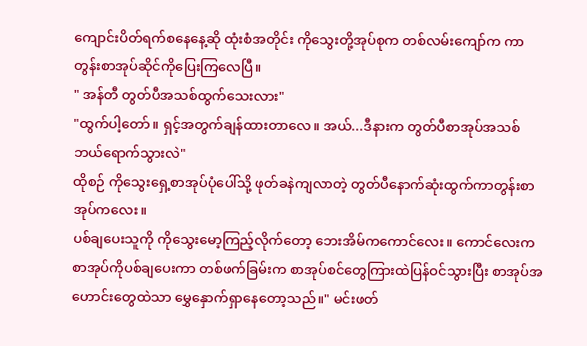ကျောင်းပိတ်ရက်စနေနေ့ဆို ထုံးစံအတိုင်း ကိုသွေးတို့အုပ်စုက တစ်လမ်းကျော်က ကာတွန်းစာအုပ်ဆိုင်ကိုပြေးကြလေပြီ။
" အန်တီ တွတ်ပီအသစ်ထွက်သေးလား"
"ထွက်ပါ့တော်။ ရှင့်အတွက်ချန်ထားတာလေ။ အယ်...ဒီနားက တွတ်ပီစာအုပ်အသစ်ဘယ်ရောက်သွားလဲ"
ထိုစဉ် ကိုသွေးရှေ့စာအုပ်ပုံပေါ်သို့ ဖုတ်ခနဲကျလာတဲ့ တွတ်ပီနောက်ဆုံးထွက်ကာတွန်းစာအုပ်ကလေး။
ပစ်ချပေးသူကို ကိုသွေးမော့ကြည့်လိုက်တော့ ဘေးအိမ်ကကောင်လေး။ ကောင်လေးက စာအုပ်ကိုပစ်ချပေးကာ တစ်ဖက်ခြမ်းက စာအုပ်စင်တွေကြားထဲပြန်ဝင်သွားပြီး စာအုပ်အဟောင်းတွေထဲသာ မွှေနှောက်ရှာနေတော့သည်။" မင်းဖတ်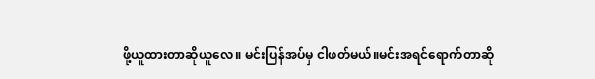ဖို့ယူထားတာဆိုယူလေ။ မင်းပြန်အပ်မှ ငါဖတ်မယ်။မင်းအရင်ရောက်တာဆို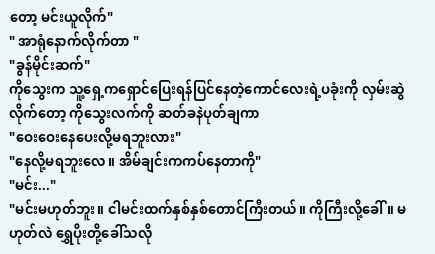တော့ မင်းယူလိုက်"
" အာရုံနောက်လိုက်တာ "
"ခွန်မိုင်းဆက်"
ကိုသွေးက သူ့ရှေ့ကရှောင်ပြေးရန်ပြင်နေတဲ့ကောင်လေးရဲ့ပခုံးကို လှမ်းဆွဲလိုက်တော့ ကိုသွေးလက်ကို ဆတ်ခနဲပုတ်ချကာ
"ဝေးဝေးနေပေးလို့မရဘူးလား"
"နေလို့မရဘူးလေ။ အိမ်ချင်းကကပ်နေတာကို"
"မင်း..."
"မင်းမဟုတ်ဘူး။ ငါမင်းထက်နှစ်နှစ်တောင်ကြီးတယ်။ ကိုကြီးလို့ခေါ်။ မဟုတ်လဲ ရွှေပိုးတို့ခေါ်သလို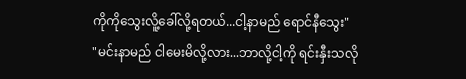ကိုကိုသွေးလိူ့ခေါ်လို့ရတယ်...ငါ့နာမည် ရောင်နီသွေး"
"မင်းနာမည် ငါမေးမိလို့လား...ဘာလို့ငါ့ကို ရင်းနှီးသလို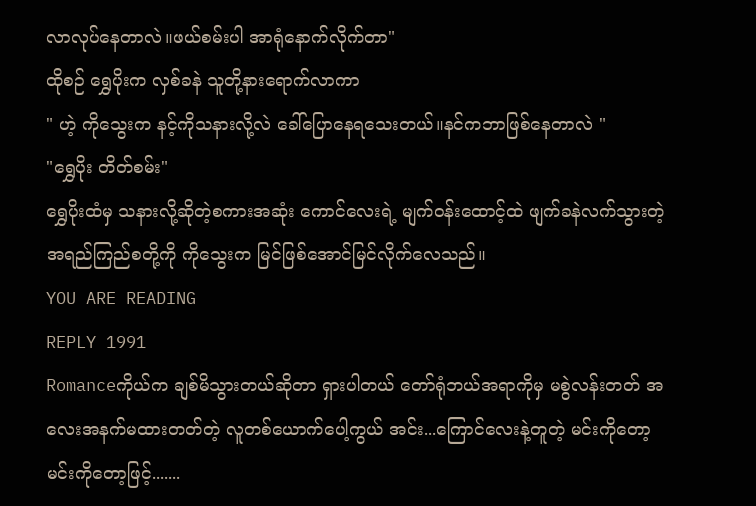လာလုပ်နေတာလဲ။ဖယ်စမ်းပါ အာရုံနောက်လိုက်တာ"
ထိုစဉ် ရွှေပိုးက လှစ်ခနဲ သူတို့နားရောက်လာကာ
" ဟဲ့ ကိုသွေးက နင့်ကိုသနားလို့လဲ ခေါ်ပြောနေရသေးတယ်။နင်ကဘာဖြစ်နေတာလဲ "
"ရွှေပိုး တိတ်စမ်း"
ရွှေပိုးထံမှ သနားလို့ဆိုတဲ့စကားအဆုံး ကောင်လေးရဲ့ မျက်ဝန်းထောင့်ထဲ ဖျက်ခနဲလက်သွားတဲ့ အရည်ကြည်စတို့ကို ကိုသွေးက မြင်ဖြစ်အောင်မြင်လိုက်လေသည်။
YOU ARE READING
REPLY 1991
Romanceကိုယ်က ချစ်မိသွားတယ်ဆိုတာ ရှားပါတယ် တော်ရုံဘယ်အရာကိုမှ မစွဲလန်းတတ် အလေးအနက်မထားတတ်တဲ့ လူတစ်ယောက်ပေါ့ကွယ် အင်း...ကြောင်လေးနဲ့တူတဲ့ မင်းကိုတော့ မင်းကိုတော့ဖြင့်.......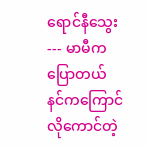ရောင်နီသွေး --- မာမီကပြောတယ် နင်ကကြောင်လိုကောင်တဲ့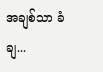အချစ်သာ ခံချ...